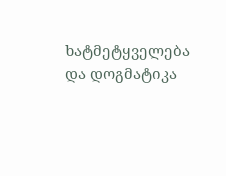ხატმეტყველება და დოგმატიკა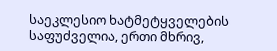საეკლესიო ხატმეტყველების საფუძველია, ერთი მხრივ,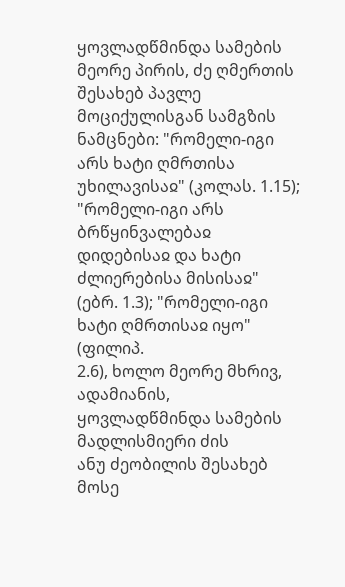ყოვლადწმინდა სამების
მეორე პირის, ძე ღმერთის შესახებ პავლე მოციქულისგან სამგზის ნამცნები: "რომელი-იგი არს ხატი ღმრთისა უხილავისაჲ" (კოლას. 1.15); "რომელი-იგი არს ბრწყინვალებაჲ დიდებისაჲ და ხატი ძლიერებისა მისისაჲ" (ებრ. 1.3); "რომელი-იგი ხატი ღმრთისაჲ იყო" (ფილიპ.
2.6), ხოლო მეორე მხრივ, ადამიანის, ყოვლადწმინდა სამების მადლისმიერი ძის
ანუ ძეობილის შესახებ მოსე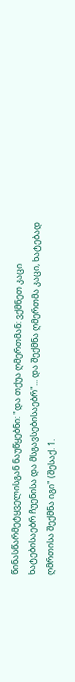წინასწარმეტყველისგან ნაუწყებნი: "და თქუა ღმერთმან: ვქმნეთ კაცი ხატებისაებრ ჩუენისა და მსგავსებისაებრ"... და შექმნა ღმერთმა კაცი, ხატებად ღმრთისა შექმნა იგი" (შესაქ. 1.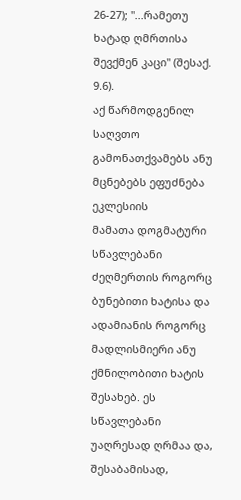26-27); "...რამეთუ ხატად ღმრთისა შევქმენ კაცი" (შესაქ. 9.6).
აქ წარმოდგენილ საღვთო გამონათქვამებს ანუ მცნებებს ეფუძნება ეკლესიის
მამათა დოგმატური სწავლებანი ძეღმერთის როგორც ბუნებითი ხატისა და
ადამიანის როგორც მადლისმიერი ანუ ქმნილობითი ხატის შესახებ. ეს სწავლებანი
უაღრესად ღრმაა და, შესაბამისად,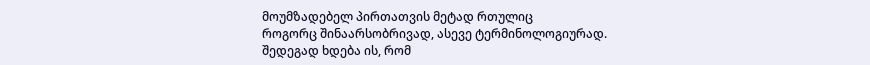მოუმზადებელ პირთათვის მეტად რთულიც
როგორც შინაარსობრივად, ასევე ტერმინოლოგიურად. შედეგად ხდება ის, რომ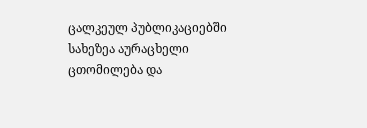ცალკეულ პუბლიკაციებში სახეზეა აურაცხელი ცთომილება და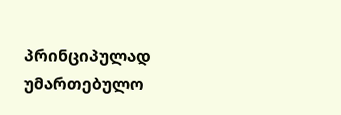პრინციპულად
უმართებულო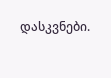დასკვნები.